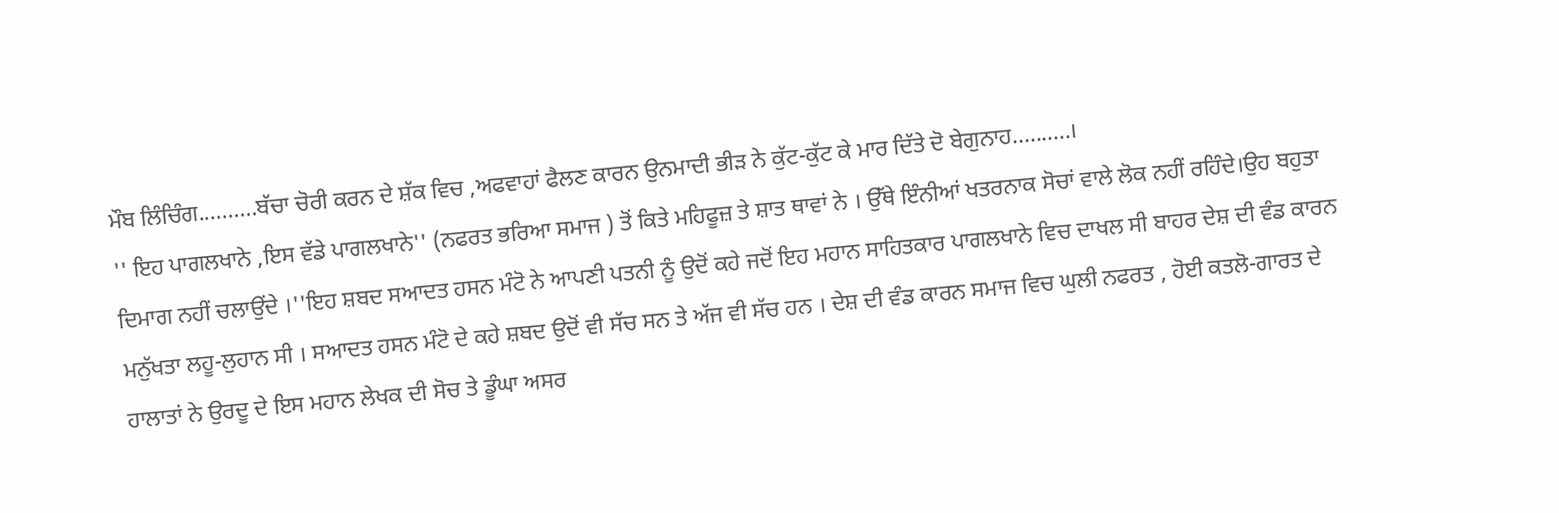ਮੌਬ ਲਿੰਚਿੰਗ..........ਬੱਚਾ ਚੋਰੀ ਕਰਨ ਦੇ ਸ਼ੱਕ ਵਿਚ ,ਅਫਵਾਹਾਂ ਫੈਲਣ ਕਾਰਨ ਉਨਮਾਦੀ ਭੀੜ ਨੇ ਕੁੱਟ-ਕੁੱਟ ਕੇ ਮਾਰ ਦਿੱਤੇ ਦੋ ਬੇਗੁਨਾਹ..........।
'' ਇਹ ਪਾਗਲਖਾਨੇ ,ਇਸ ਵੱਡੇ ਪਾਗਲਖਾਨੇ'' (ਨਫਰਤ ਭਰਿਆ ਸਮਾਜ ) ਤੋਂ ਕਿਤੇ ਮਹਿਫੂਜ਼ ਤੇ ਸ਼ਾਤ ਥਾਵਾਂ ਨੇ । ਉੱਥੇ ਇੰਨੀਆਂ ਖਤਰਨਾਕ ਸੋਚਾਂ ਵਾਲੇ ਲੋਕ ਨਹੀਂ ਰਹਿੰਦੇ।ਉਹ ਬਹੁਤਾ ਦਿਮਾਗ ਨਹੀਂ ਚਲਾਉਂਦੇ ।''ਇਹ ਸ਼ਬਦ ਸਆਦਤ ਹਸਨ ਮੰਟੋ ਨੇ ਆਪਣੀ ਪਤਨੀ ਨੂੰ ਉਦੋਂ ਕਹੇ ਜਦੋਂ ਇਹ ਮਹਾਨ ਸਾਹਿਤਕਾਰ ਪਾਗਲਖਾਨੇ ਵਿਚ ਦਾਖਲ ਸੀ ਬਾਹਰ ਦੇਸ਼ ਦੀ ਵੰਡ ਕਾਰਨ ਮਨੁੱਖਤਾ ਲਹੂ-ਲੁਹਾਨ ਸੀ । ਸਆਦਤ ਹਸਨ ਮੰਟੋ ਦੇ ਕਹੇ ਸ਼ਬਦ ਉਦੋਂ ਵੀ ਸੱਚ ਸਨ ਤੇ ਅੱਜ ਵੀ ਸੱਚ ਹਨ । ਦੇਸ਼ ਦੀ ਵੰਡ ਕਾਰਨ ਸਮਾਜ ਵਿਚ ਘੁਲੀ ਨਫਰਤ , ਹੋਈ ਕਤਲੋ-ਗਾਰਤ ਦੇ ਹਾਲਾਤਾਂ ਨੇ ਉਰਦੂ ਦੇ ਇਸ ਮਹਾਨ ਲੇਖਕ ਦੀ ਸੋਚ ਤੇ ਡੂੰਘਾ ਅਸਰ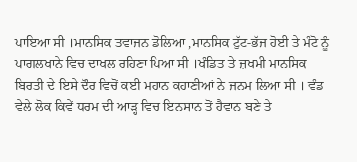ਪਾਇਆ ਸੀ ।ਮਾਨਸਿਕ ਤਵਾਜਨ ਡੋਲਿਆ ,ਮਾਨਸਿਕ ਟੁੱਟ-ਭੱਜ ਹੋਈ ਤੇ ਮੰਟੋ ਨੂੰ ਪਾਗਲਖਾਨੇ ਵਿਚ ਦਾਖਲ ਰਹਿਣਾ ਪਿਆ ਸੀ ।ਖੰਡਿਤ ਤੇ ਜ਼ਖਮੀ ਮਾਨਸਿਕ ਬਿਰਤੀ ਦੇ ਇਸੇ ਦੌਰ ਵਿਚੋਂ ਕਈ ਮਹਾਨ ਕਹਾਣੀਆਂ ਨੇ ਜਨਮ ਲਿਆ ਸੀ । ਵੰਡ ਵੇਲੇ ਲੋਕ ਕਿਵੇਂ ਧਰਮ ਦੀ ਆੜ੍ਹ ਵਿਚ ਇਨਸਾਨ ਤੋਂ ਹੈਵਾਨ ਬਣੇ ਤੇ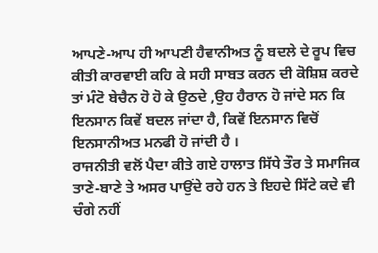ਆਪਣੇ-ਆਪ ਹੀ ਆਪਣੀ ਹੈਵਾਨੀਅਤ ਨੂੰ ਬਦਲੇ ਦੇ ਰੂਪ ਵਿਚ ਕੀਤੀ ਕਾਰਵਾਈ ਕਹਿ ਕੇ ਸਹੀ ਸਾਬਤ ਕਰਨ ਦੀ ਕੋਸ਼ਿਸ਼ ਕਰਦੇ ਤਾਂ ਮੰਟੋ ਬੇਚੈਨ ਹੋ ਹੋ ਕੇ ਉਠਦੇ ,ਉਹ ਹੈਰਾਨ ਹੋ ਜਾਂਦੇ ਸਨ ਕਿ ਇਨਸਾਨ ਕਿਵੇਂ ਬਦਲ ਜਾਂਦਾ ਹੈ, ਕਿਵੇਂ ਇਨਸਾਨ ਵਿਚੋਂ ਇਨਸਾਨੀਅਤ ਮਨਫੀ ਹੋ ਜਾਂਦੀ ਹੈ ।
ਰਾਜਨੀਤੀ ਵਲੋਂ ਪੈਦਾ ਕੀਤੇ ਗਏ ਹਾਲਾਤ ਸਿੱਧੇ ਤੌਰ ਤੇ ਸਮਾਜਿਕ ਤਾਣੇ-ਬਾਣੇ ਤੇ ਅਸਰ ਪਾਉਂਦੇ ਰਹੇ ਹਨ ਤੇ ਇਹਦੇ ਸਿੱਟੇ ਕਦੇ ਵੀ ਚੰਗੇ ਨਹੀਂ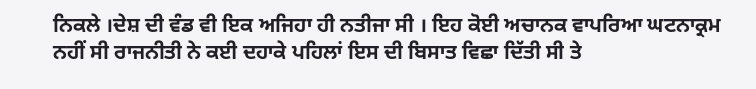ਨਿਕਲੇ ।ਦੇਸ਼ ਦੀ ਵੰਡ ਵੀ ਇਕ ਅਜਿਹਾ ਹੀ ਨਤੀਜਾ ਸੀ । ਇਹ ਕੋਈ ਅਚਾਨਕ ਵਾਪਰਿਆ ਘਟਨਾਕ੍ਰਮ ਨਹੀਂ ਸੀ ਰਾਜਨੀਤੀ ਨੇ ਕਈ ਦਹਾਕੇ ਪਹਿਲਾਂ ਇਸ ਦੀ ਬਿਸਾਤ ਵਿਛਾ ਦਿੱਤੀ ਸੀ ਤੇ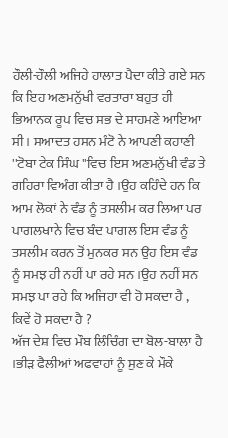ਹੌਲੀ-ਹੌਲੀ ਅਜਿਹੇ ਹਾਲਾਤ ਪੈਦਾ ਕੀਤੇ ਗਏ ਸਨ ਕਿ ਇਹ ਅਣਮਨੁੱਖੀ ਵਰਤਾਰਾ ਬਹੁਤ ਹੀ ਭਿਆਨਕ ਰੂਪ ਵਿਚ ਸਭ ਦੇ ਸਾਹਮਣੇ ਆਇਆ ਸੀ । ਸਆਦਤ ਹਸਨ ਮੰਟੋ ਨੇ ਆਪਣੀ ਕਹਾਣੀ ''ਟੋਬਾ ਟੇਕ ਸਿੰਘ ''ਵਿਚ ਇਸ ਅਣਮਨੁੱਖੀ ਵੰਡ ਤੇ ਗਹਿਰਾ ਵਿਅੰਗ ਕੀਤਾ ਹੈ ।ਉਹ ਕਹਿੰਦੇ ਹਨ ਕਿ ਆਮ ਲੋਕਾਂ ਨੇ ਵੰਡ ਨੂੰ ਤਸਲੀਮ ਕਰ ਲਿਆ ਪਰ ਪਾਗਲਖਾਨੇ ਵਿਚ ਬੰਦ ਪਾਗਲ ਇਸ ਵੰਡ ਨੂੰ ਤਸਲੀਮ ਕਰਨ ਤੋਂ ਮੁਨਕਰ ਸਨ ਉਹ ਇਸ ਵੰਡ ਨੂੰ ਸਮਝ ਹੀ ਨਹੀਂ ਪਾ ਰਹੇ ਸਨ ।ਉਹ ਨਹੀਂ ਸਨ ਸਮਝ ਪਾ ਰਹੇ ਕਿ ਅਜਿਹਾ ਵੀ ਹੋ ਸਕਦਾ ਹੈ , ਕਿਵੇਂ ਹੋ ਸਕਦਾ ਹੈ ?
ਅੱਜ ਦੇਸ਼ ਵਿਚ ਮੌਬ ਲਿੰਚਿੰਗ ਦਾ ਬੋਲ-ਬਾਲਾ ਹੈ ।ਭੀੜ ਫੈਲੀਆਂ ਅਫਵਾਹਾਂ ਨੂੰ ਸੁਣ ਕੇ ਮੌਕੇ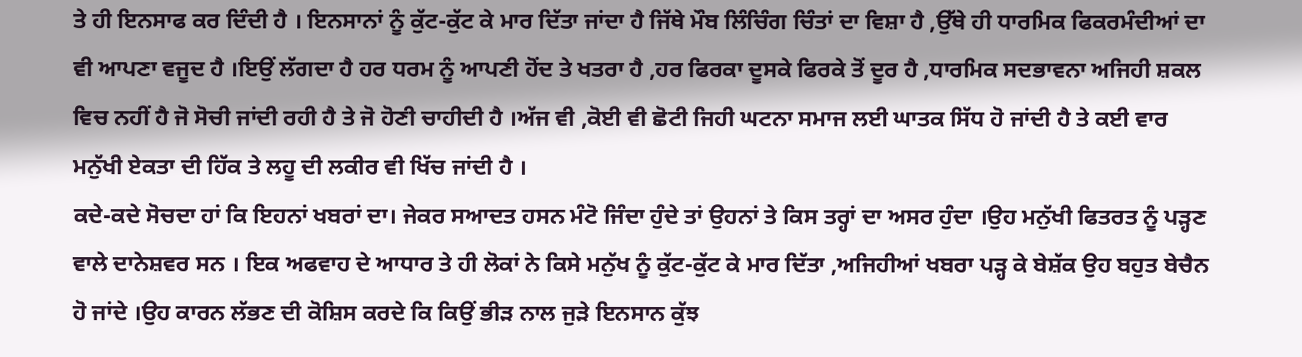ਤੇ ਹੀ ਇਨਸਾਫ ਕਰ ਦਿੰਦੀ ਹੈ । ਇਨਸਾਨਾਂ ਨੂੰ ਕੁੱਟ-ਕੁੱਟ ਕੇ ਮਾਰ ਦਿੱਤਾ ਜਾਂਦਾ ਹੈ ਜਿੱਥੇ ਮੌਬ ਲਿੰਚਿੰਗ ਚਿੰਤਾਂ ਦਾ ਵਿਸ਼ਾ ਹੈ ,ਉੱਥੇ ਹੀ ਧਾਰਮਿਕ ਫਿਕਰਮੰਦੀਆਂ ਦਾ ਵੀ ਆਪਣਾ ਵਜੂਦ ਹੈ ।ਇਉਂ ਲੱਗਦਾ ਹੈ ਹਰ ਧਰਮ ਨੂੰ ਆਪਣੀ ਹੋਂਦ ਤੇ ਖਤਰਾ ਹੈ ,ਹਰ ਫਿਰਕਾ ਦੂਸਕੇ ਫਿਰਕੇ ਤੋਂ ਦੂਰ ਹੈ ,ਧਾਰਮਿਕ ਸਦਭਾਵਨਾ ਅਜਿਹੀ ਸ਼ਕਲ ਵਿਚ ਨਹੀਂ ਹੈ ਜੋ ਸੋਚੀ ਜਾਂਦੀ ਰਹੀ ਹੈ ਤੇ ਜੋ ਹੋਣੀ ਚਾਹੀਦੀ ਹੈ ।ਅੱਜ ਵੀ ,ਕੋਈ ਵੀ ਛੋਟੀ ਜਿਹੀ ਘਟਨਾ ਸਮਾਜ ਲਈ ਘਾਤਕ ਸਿੱਧ ਹੋ ਜਾਂਦੀ ਹੈ ਤੇ ਕਈ ਵਾਰ ਮਨੁੱਖੀ ਏਕਤਾ ਦੀ ਹਿੱਕ ਤੇ ਲਹੂ ਦੀ ਲਕੀਰ ਵੀ ਖਿੱਚ ਜਾਂਦੀ ਹੈ ।
ਕਦੇ-ਕਦੇ ਸੋਚਦਾ ਹਾਂ ਕਿ ਇਹਨਾਂ ਖਬਰਾਂ ਦਾ। ਜੇਕਰ ਸਆਦਤ ਹਸਨ ਮੰਟੋ ਜਿੰਦਾ ਹੁੰਦੇ ਤਾਂ ਉਹਨਾਂ ਤੇ ਕਿਸ ਤਰ੍ਹਾਂ ਦਾ ਅਸਰ ਹੁੰਦਾ ।ਉਹ ਮਨੁੱਖੀ ਫਿਤਰਤ ਨੂੰ ਪੜ੍ਹਣ ਵਾਲੇ ਦਾਨੇਸ਼ਵਰ ਸਨ । ਇਕ ਅਫਵਾਹ ਦੇ ਆਧਾਰ ਤੇ ਹੀ ਲੋਕਾਂ ਨੇ ਕਿਸੇ ਮਨੁੱਖ ਨੂੰ ਕੁੱਟ-ਕੁੱਟ ਕੇ ਮਾਰ ਦਿੱਤਾ ,ਅਜਿਹੀਆਂ ਖਬਰਾ ਪੜ੍ਹ ਕੇ ਬੇਸ਼ੱਕ ਉਹ ਬਹੁਤ ਬੇਚੈਨ ਹੋ ਜਾਂਦੇ ।ਉਹ ਕਾਰਨ ਲੱਭਣ ਦੀ ਕੋਸ਼ਿਸ ਕਰਦੇ ਕਿ ਕਿਉਂ ਭੀੜ ਨਾਲ ਜੁੜੇ ਇਨਸਾਨ ਕੁੱਝ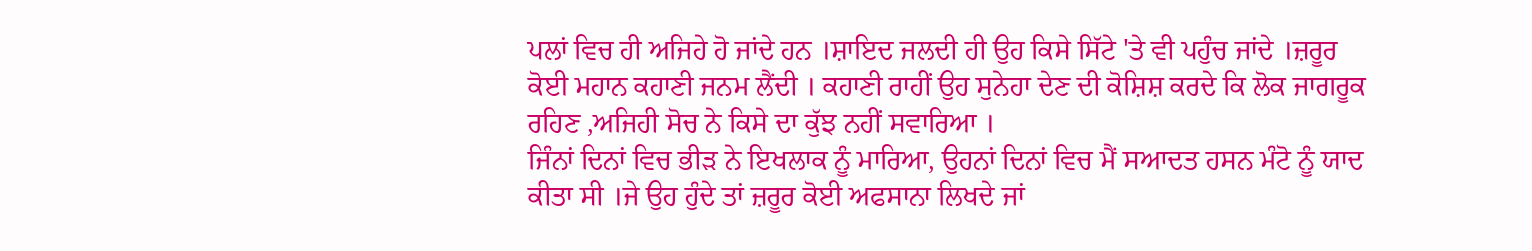ਪਲਾਂ ਵਿਚ ਹੀ ਅਜਿਹੇ ਹੋ ਜਾਂਦੇ ਹਨ ।ਸ਼ਾਇਦ ਜਲਦੀ ਹੀ ਉਹ ਕਿਸੇ ਸਿੱਟੇ 'ਤੇ ਵੀ ਪਹੁੰਚ ਜਾਂਦੇ ।ਜ਼ਰੂਰ ਕੋਈ ਮਹਾਨ ਕਹਾਣੀ ਜਨਮ ਲੈਂਦੀ । ਕਹਾਣੀ ਰਾਹੀਂ ਉਹ ਸੁਨੇਹਾ ਦੇਣ ਦੀ ਕੋਸ਼ਿਸ਼ ਕਰਦੇ ਕਿ ਲੋਕ ਜਾਗਰੂਕ ਰਹਿਣ ,ਅਜਿਹੀ ਸੋਚ ਨੇ ਕਿਸੇ ਦਾ ਕੁੱਝ ਨਹੀਂ ਸਵਾਰਿਆ ।
ਜਿੰਨਾਂ ਦਿਨਾਂ ਵਿਚ ਭੀੜ ਨੇ ਇਖਲਾਕ ਨੂੰ ਮਾਰਿਆ, ਉਹਨਾਂ ਦਿਨਾਂ ਵਿਚ ਮੈਂ ਸਆਦਤ ਹਸਨ ਮੰਟੋ ਨੂੰ ਯਾਦ ਕੀਤਾ ਸੀ ।ਜੇ ਉਹ ਹੁੰਦੇ ਤਾਂ ਜ਼ਰੂਰ ਕੋਈ ਅਫਸਾਨਾ ਲਿਖਦੇ ਜਾਂ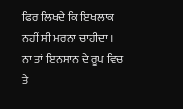ਫਿਰ ਲਿਖਦੇ ਕਿ ਇਖਲਾਕ ਨਹੀਂ ਸੀ ਮਰਨਾ ਚਾਹੀਦਾ । ਨਾ ਤਾਂ ਇਨਸਾਨ ਦੇ ਰੂਪ ਵਿਚ ਤੇ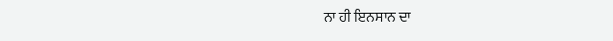ਨਾ ਹੀ ਇਨਸਾਨ ਦਾ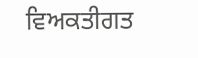ਵਿਅਕਤੀਗਤ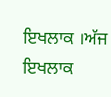ਇਖਲਾਕ ।ਅੱਜ ਇਖਲਾਕ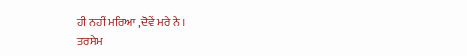ਹੀ ਨਹੀਂ ਮਰਿਆ ,ਦੋਵੇਂ ਮਰੇ ਨੇ ।
ਤਰਸੇਮ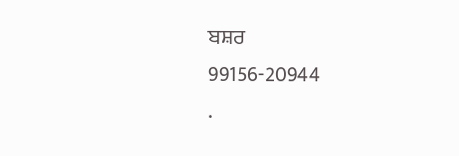ਬਸ਼ਰ
99156-20944
.